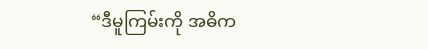“ဒီမူကြမ်းကို အဓိက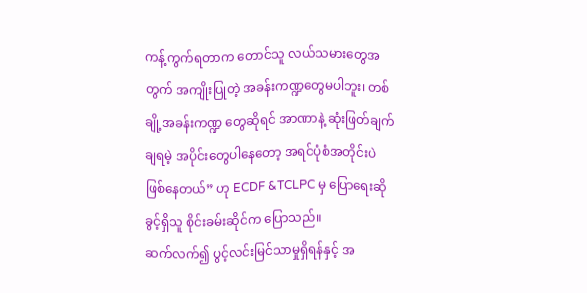ကန့်ကွက်ရတာက တောင်သူ လယ်သမားတွေအတွက် အကျိုးပြုတဲ့ အခန်းကဏ္ဍတွေမပါဘူး၊ တစ်ချို့အခန်းကဏ္ဍ တွေဆိုရင် အာဏာနဲ့ ဆုံးဖြတ်ချက် ချရမဲ့ အပိုင်းတွေပါနေတော့ အရင်ပုံစံအတိုင်းပဲ ဖြစ်နေတယ်” ဟု ECDF &TCLPC မှ ပြောရေးဆိုခွင့်ရှိသူ စိုင်းခမ်းဆိုင်က ပြောသည်။
ဆက်လက်၍ ပွင့်လင်းမြင်သာမှုရှိရန်နှင့် အ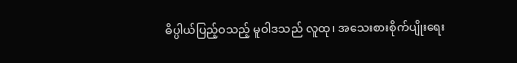ဓိပ္ပါယ်ပြည့်ဝသည့် မူဝါဒသည် လူထု၊ အသေးစားစိုက်ပျိုးရေး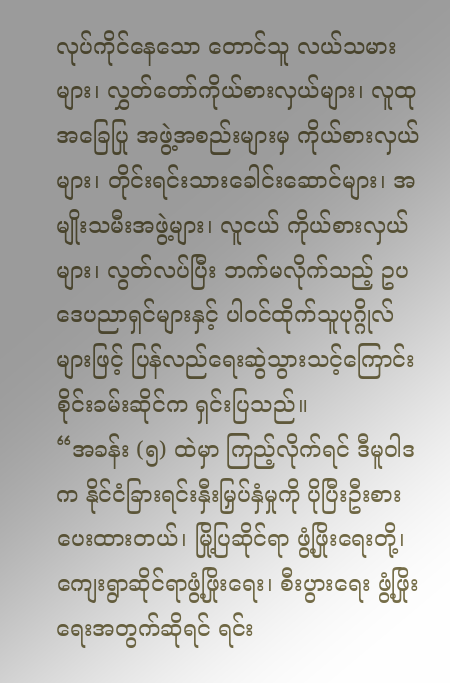လုပ်ကိုင်နေသော တောင်သူ လယ်သမားများ၊ လွှတ်တော်ကိုယ်စားလှယ်များ၊ လူထုအခြေပြု အဖွဲ့အစည်းများမှ ကိုယ်စားလှယ်များ၊ တိုင်းရင်းသားခေါင်းဆောင်များ၊ အမျိုးသမီးအဖွဲ့များ၊ လူငယ် ကိုယ်စားလှယ်များ၊ လွတ်လပ်ပြီး ဘက်မလိုက်သည့် ဥပဒေပညာရှင်များနှင့် ပါဝင်ထိုက်သူပုဂ္ဂိုလ်များဖြင့် ပြန်လည်ရေးဆွဲသွားသင့်ကြောင်း စိုင်းခမ်းဆိုင်က ရှင်းပြသည်။
“အခန်း (၅) ထဲမှာ ကြည့်လိုက်ရင် ဒီမူဝါဒက နိုင်ငံခြားရင်းနှီးမြှပ်နှံမှုကို ပိုပြီးဦးစားပေးထားတယ်၊ မြို့ပြဆိုင်ရာ ဖွံ့ဖြိုးရေးတို့၊ ကျေးရွာဆိုင်ရာဖွံ့ဖြိုးရေး၊ စီးပွားရေး ဖွံ့ဖြိုးရေးအတွက်ဆိုရင် ရင်း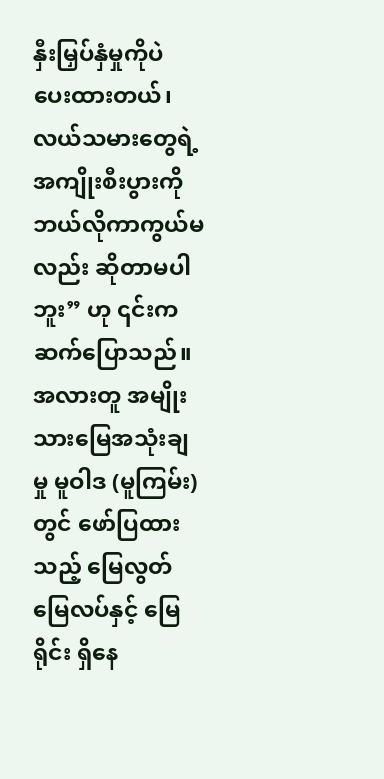နှီးမြှပ်နှံမှုကိုပဲ ပေးထားတယ်၊ လယ်သမားတွေရဲ့ အကျိုးစီးပွားကို ဘယ်လိုကာကွယ်မလည်း ဆိုတာမပါဘူး” ဟု ၎င်းက ဆက်ပြောသည်။
အလားတူ အမျိုးသားမြေအသုံးချမှု မူဝါဒ (မူကြမ်း) တွင် ဖော်ပြထားသည့် မြေလွတ်မြေလပ်နှင့် မြေရိုင်း ရှိနေ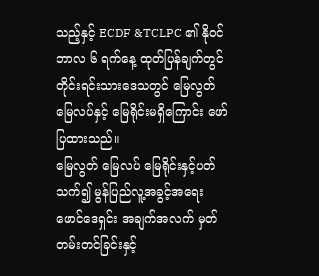သည့်နှင့် ECDF &TCLPC ၏ နိုဝင်ဘာလ ၆ ရက်နေ့ ထုတ်ပြန်ချက်တွင် တိုင်းရင်းသားဒေသတွင် မြေလွတ် မြေလပ်နှင့် မြေရိုင်းမရှိကြောင်း ဖော်ပြထားသည်။
မြေလွတ် မြေလပ် မြေရိုင်းနှင့်ပတ်သက်၍ မွန်ပြည်လူ့အခွင့်အရေးဖောင်ဒေရှင်း အချက်အလက် မှတ်တမ်းတင်ခြင်းနှင့်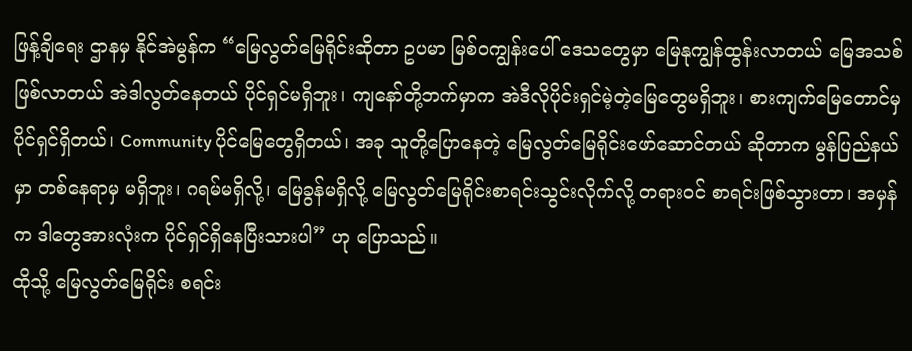ဖြန့်ချိရေး ဌာနမှ နိုင်အဲမွန်က “မြေလွတ်မြေရိုင်းဆိုတာ ဥပမာ မြစ်ဝကျွန်းပေါ် ဒေသတွေမှာ မြေနုကျွန်ထွန်းလာတယ် မြေအသစ်ဖြစ်လာတယ် အဲဒါလွတ်နေတယ် ပိုင်ရှင်မရှိဘူး၊ ကျနော်တို့ဘက်မှာက အဲဒီလိုပိုင်းရှင်မဲ့တဲ့မြေတွေမရှိဘူး၊ စားကျက်မြေတောင်မှ ပိုင်ရှင်ရှိတယ်၊ Community ပိုင်မြေတွေရှိတယ်၊ အခု သူတို့ပြောနေတဲ့ မြေလွတ်မြေရိုင်းဖော်ဆောင်တယ် ဆိုတာက မွန်ပြည်နယ်မှာ တစ်နေရာမှ မရှိဘူး၊ ဂရမ်မရှိလို့၊ မြေခွန်မရှိလို့ မြေလွတ်မြေရိုင်းစာရင်းသွင်းလိုက်လို့ တရားဝင် စာရင်းဖြစ်သွားတာ၊ အမှန်က ဒါတွေအားလုံးက ပိုင်ရှင်ရှိနေပြီးသားပါ” ဟု ပြောသည်။
ထိုသို့ မြေလွတ်မြေရိုင်း စရင်း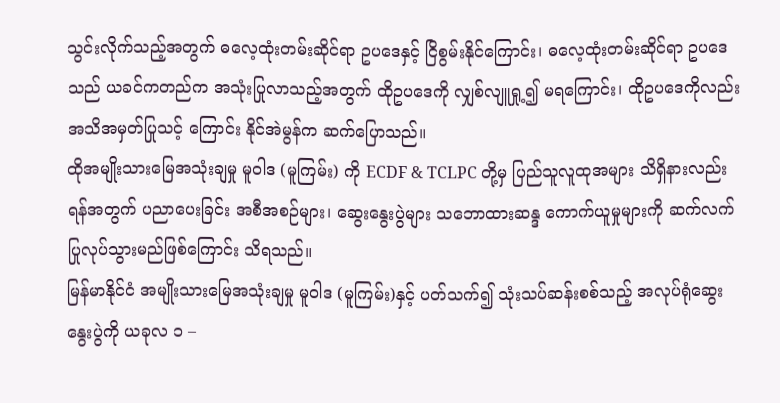သွင်းလိုက်သည့်အတွက် ဓလေ့ထုံးတမ်းဆိုင်ရာ ဥပဒေနှင့် ငြိစွမ်းနိုင်ကြောင်း၊ ဓလေ့ထုံးတမ်းဆိုင်ရာ ဥပဒေသည် ယခင်ကတည်က အသုံးပြုလာသည့်အတွက် ထိုဥပဒေကို လျှစ်လျူရှု့၍ မရကြောင်း၊ ထိုဥပဒေကိုလည်း အသိအမှတ်ပြုသင့် ကြောင်း နိုင်အဲမွန်က ဆက်ပြောသည်။
ထိုအမျိုးသားမြေအသုံးချမှု မူဝါဒ (မူကြမ်း) ကို ECDF & TCLPC တို့မှ ပြည်သူလူထုအများ သိရှိနားလည်းရန်အတွက် ပညာပေးခြင်း အစီအစဉ်များ၊ ဆွေးနွေးပွဲများ သဘောထားဆန္ဒ ကောက်ယူမှုများကို ဆက်လက်ပြုလုပ်သွားမည်ဖြစ်ကြောင်း သိရသည်။
မြန်မာနိုင်ငံ အမျိုးသားမြေအသုံးချမှု မူဝါဒ (မူကြမ်း)နှင့် ပတ်သက်၍ သုံးသပ်ဆန်းစစ်သည့် အလုပ်ရုံဆွေးနွေးပွဲကို ယခုလ ၁ –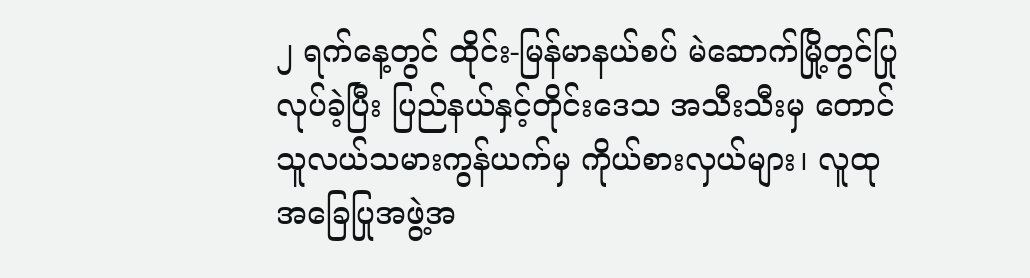၂ ရက်နေ့တွင် ထိုင်း-မြန်မာနယ်စပ် မဲဆောက်မြို့တွင်ပြုလုပ်ခဲ့ပြီး ပြည်နယ်နှင့်တိုင်းဒေသ အသီးသီးမှ တောင်သူလယ်သမားကွန်ယက်မှ ကိုယ်စားလှယ်များ၊ လူထုအခြေပြုအဖွဲ့အ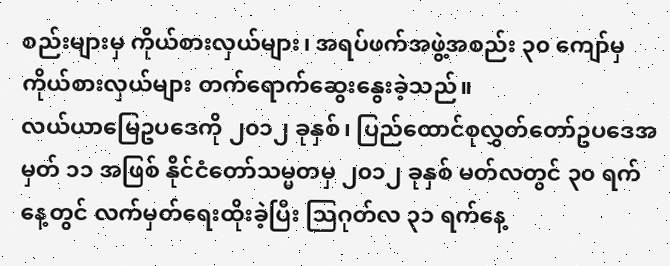စည်းများမှ ကိုယ်စားလှယ်များ၊ အရပ်ဖက်အဖွဲ့အစည်း ၃၀ ကျော်မှ ကိုယ်စားလှယ်များ တက်ရောက်ဆွေးနွေးခဲ့သည်။
လယ်ယာမြေဥပဒေကို ၂၀၁၂ ခုနှစ်၊ ပြည်ထောင်စုလွှတ်တော်ဥပဒေအမှတ် ၁၁ အဖြစ် နိုင်ငံတော်သမ္မတမှ ၂၀၁၂ ခုနှစ် မတ်လတွင် ၃၀ ရက်နေ့တွင် လက်မှတ်ရေးထိုးခဲ့ပြီး သြဂုတ်လ ၃၁ ရက်နေ့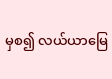မှစ၍ လယ်ယာမြေ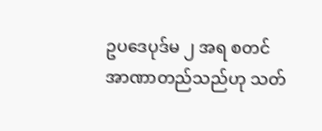ဥပဒေပုဒ်မ ၂ အရ စတင်အာဏာတည်သည်ဟု သတ်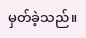မှတ်ခဲ့သည်။